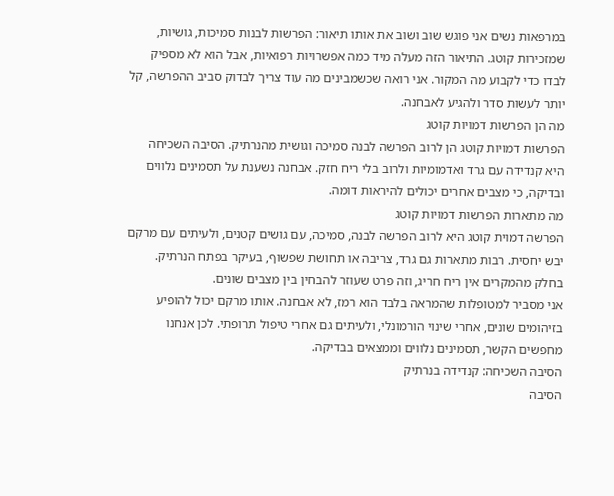במרפאות נשים אני פוגש שוב ושוב את אותו תיאור: הפרשות לבנות סמיכות, גושיות, שמזכירות קוטג. התיאור הזה מעלה מיד כמה אפשרויות רפואיות, אבל הוא לא מספיק לבדו כדי לקבוע מה המקור. אני רואה שכשמבינים מה עוד צריך לבדוק סביב ההפרשה, קל יותר לעשות סדר ולהגיע לאבחנה.
מה הן הפרשות דמויות קוטג
הפרשות דמויות קוטג הן לרוב הפרשה לבנה סמיכה וגושית מהנרתיק. הסיבה השכיחה היא קנדידה עם גרד ואדמומיות ולרוב בלי ריח חזק. אבחנה נשענת על תסמינים נלווים ובדיקה, כי מצבים אחרים יכולים להיראות דומה.
מה מתארות הפרשות דמויות קוטג
הפרשה דמוית קוטג היא לרוב הפרשה לבנה, סמיכה, עם גושים קטנים, ולעיתים עם מרקם יבש יחסית. רבות מתארות גם גרד, צריבה או תחושת שפשוף, בעיקר בפתח הנרתיק. בחלק מהמקרים אין ריח חריג, וזה פרט שעוזר להבחין בין מצבים שונים.
אני מסביר למטופלות שהמראה בלבד הוא רמז, לא אבחנה. אותו מרקם יכול להופיע בזיהומים שונים, אחרי שינוי הורמונלי, ולעיתים גם אחרי טיפול תרופתי. לכן אנחנו מחפשים הקשר, תסמינים נלווים וממצאים בבדיקה.
הסיבה השכיחה: קנדידה בנרתיק
הסיבה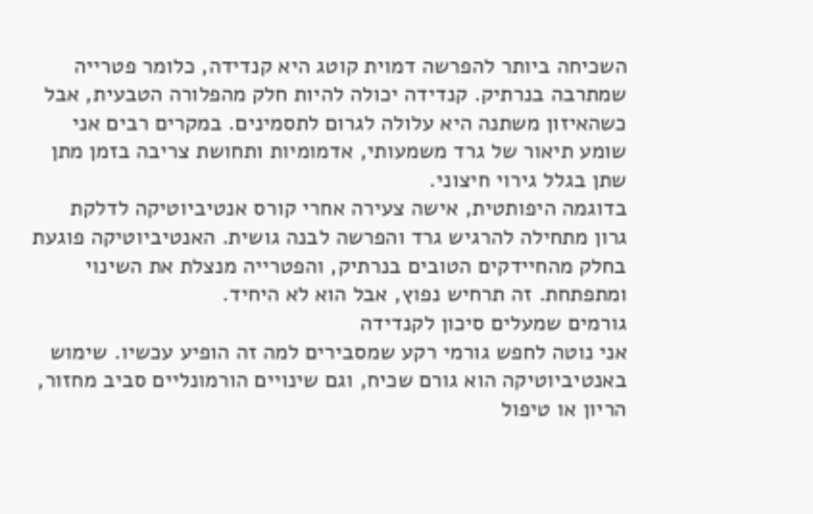השכיחה ביותר להפרשה דמוית קוטג היא קנדידה, כלומר פטרייה שמתרבה בנרתיק. קנדידה יכולה להיות חלק מהפלורה הטבעית, אבל כשהאיזון משתנה היא עלולה לגרום לתסמינים. במקרים רבים אני שומע תיאור של גרד משמעותי, אדמומיות ותחושת צריבה בזמן מתן שתן בגלל גירוי חיצוני.
בדוגמה היפותטית, אישה צעירה אחרי קורס אנטיביוטיקה לדלקת גרון מתחילה להרגיש גרד והפרשה לבנה גושית. האנטיביוטיקה פוגעת בחלק מהחיידקים הטובים בנרתיק, והפטרייה מנצלת את השינוי ומתפתחת. זה תרחיש נפוץ, אבל הוא לא היחיד.
גורמים שמעלים סיכון לקנדידה
אני נוטה לחפש גורמי רקע שמסבירים למה זה הופיע עכשיו. שימוש באנטיביוטיקה הוא גורם שכיח, וגם שינויים הורמונליים סביב מחזור, הריון או טיפול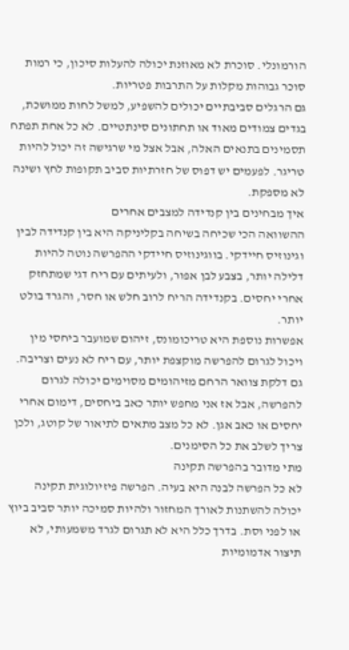הורמונלי. סוכרת לא מאוזנת יכולה להעלות סיכון, כי רמות סוכר גבוהות מקלות על התרבות פטריות.
גם הרגלים סביבתיים יכולים להשפיע, למשל לחות ממושכת, בגדים צמודים מאוד או תחתונים סינתטיים. לא כל אחת תפתח תסמינים בתנאים האלה, אבל אצל מי שרגישה זה יכול להיות טריגר. לפעמים יש דפוס של חזרתיות סביב תקופות לחץ ושינה לא מספקת.
איך מבחינים בין קנדידה למצבים אחרים
ההשוואה הכי שכיחה בשיחה בקליניקה היא בין קנדידה לבין וגינוזיס חיידקי. בווגינוזיס חיידקי ההפרשה נוטה להיות דלילה יותר, בצבע לבן אפור, ולעיתים עם ריח דגי שמתחזק אחרי יחסים. בקנדידה הריח לרוב חלש או חסר, והגרד בולט יותר.
אפשרות נוספת היא טריכומונס, זיהום שמועבר ביחסי מין ויכול לגרום להפרשה מוקצפת יותר, עם ריח לא נעים וצריבה. גם דלקת צוואר הרחם מזיהומים מסוימים יכולה לגרום להפרשה, אבל אז אני מחפש יותר כאב ביחסים, דימום אחרי יחסים או כאב אגן. לא כל מצב מתאים לתיאור של קוטג, ולכן צריך לשלב את כל הסימנים.
מתי מדובר בהפרשה תקינה
לא כל הפרשה לבנה היא בעיה. הפרשה פיזיולוגית תקינה יכולה להשתנות לאורך המחזור ולהיות סמיכה יותר סביב ביוץ או לפני וסת. בדרך כלל היא לא תגרום לגרד משמעותי, לא תיצור אדמומיות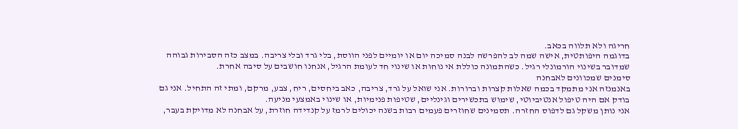חריגה ולא תלווה בכאב.
בדוגמה היפותטית, אישה שמה לב להפרשה לבנה סמיכה יום או יומיים לפני הווסת, בלי גרד ובלי צריבה. במצב כזה הסבירות גבוהה שמדובר בשינוי הורמונלי רגיל. כשהתמונה כוללת אי נוחות או שינוי חד לעומת הרגיל, אנחנו חושבים על סיבה אחרת.
סימנים שמכוונים לאבחנה
באנמנזה אני מתמקד בכמה שאלות קצרות וברורות. אני שואל על גרד, צריבה, כאב ביחסים, ריח, צבע, מרקם, ומתי זה התחיל. אני גם בודק אם היה טיפול אנטיביוטי, שימוש בתכשירים וגינליים, שטיפות פנימיות, או שינוי באמצעי מניעה.
אני נותן משקל גם לדפוס החזרה. תסמינים שחוזרים פעמים רבות בשנה יכולים לרמז על קנדידה חוזרת, על אבחנה לא מדויקת בעבר,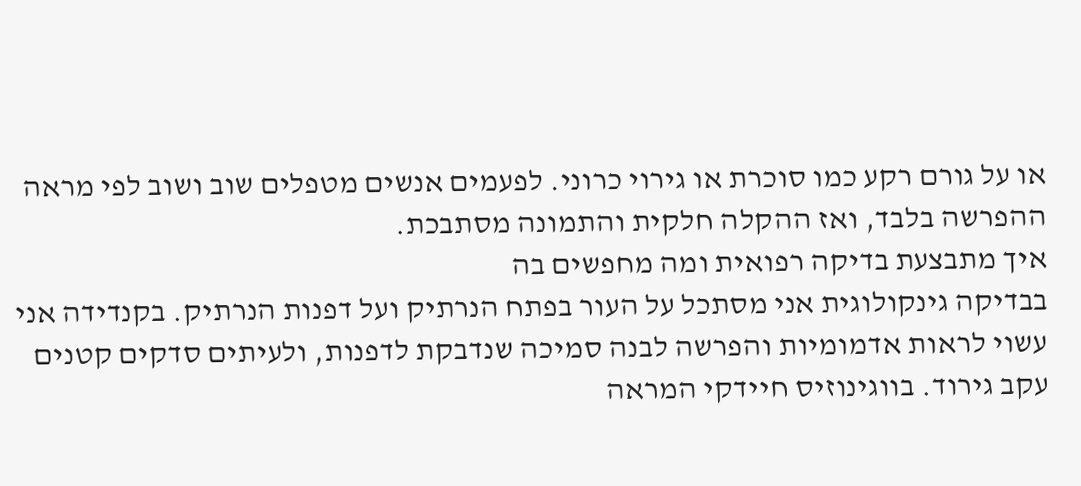או על גורם רקע כמו סוכרת או גירוי כרוני. לפעמים אנשים מטפלים שוב ושוב לפי מראה ההפרשה בלבד, ואז ההקלה חלקית והתמונה מסתבכת.
איך מתבצעת בדיקה רפואית ומה מחפשים בה
בבדיקה גינקולוגית אני מסתכל על העור בפתח הנרתיק ועל דפנות הנרתיק. בקנדידה אני עשוי לראות אדמומיות והפרשה לבנה סמיכה שנדבקת לדפנות, ולעיתים סדקים קטנים עקב גירוד. בווגינוזיס חיידקי המראה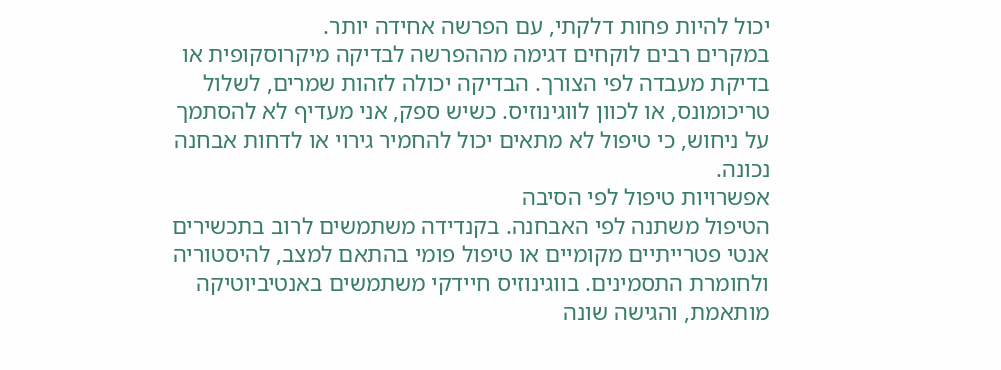יכול להיות פחות דלקתי, עם הפרשה אחידה יותר.
במקרים רבים לוקחים דגימה מההפרשה לבדיקה מיקרוסקופית או בדיקת מעבדה לפי הצורך. הבדיקה יכולה לזהות שמרים, לשלול טריכומונס, או לכוון לווגינוזיס. כשיש ספק, אני מעדיף לא להסתמך על ניחוש, כי טיפול לא מתאים יכול להחמיר גירוי או לדחות אבחנה נכונה.
אפשרויות טיפול לפי הסיבה
הטיפול משתנה לפי האבחנה. בקנדידה משתמשים לרוב בתכשירים אנטי פטרייתיים מקומיים או טיפול פומי בהתאם למצב, להיסטוריה ולחומרת התסמינים. בווגינוזיס חיידקי משתמשים באנטיביוטיקה מותאמת, והגישה שונה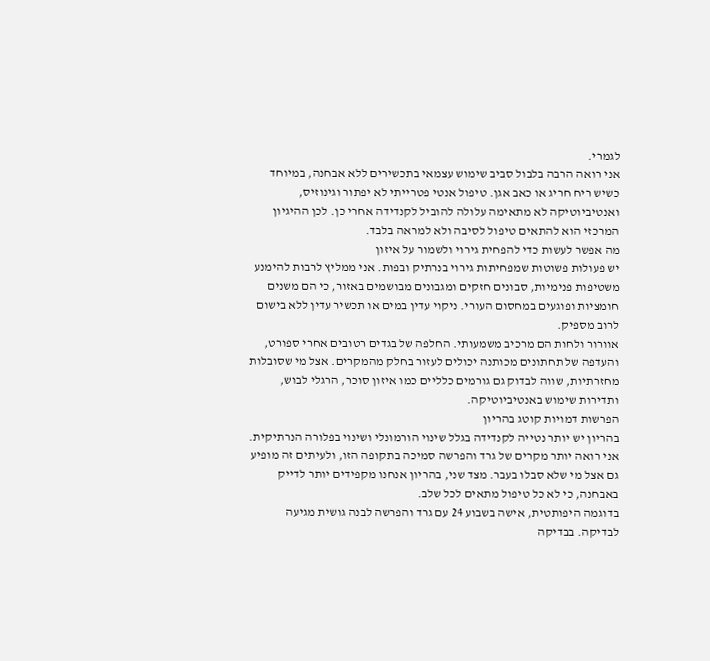לגמרי.
אני רואה הרבה בלבול סביב שימוש עצמאי בתכשירים ללא אבחנה, במיוחד כשיש ריח חריג או כאב אגן. טיפול אנטי פטרייתי לא יפתור וגינוזיס, ואנטיביוטיקה לא מתאימה עלולה להוביל לקנדידה אחרי כן. לכן ההיגיון המרכזי הוא להתאים טיפול לסיבה ולא למראה בלבד.
מה אפשר לעשות כדי להפחית גירוי ולשמור על איזון
יש פעולות פשוטות שמפחיתות גירוי בנרתיק ובפות. אני ממליץ לרבות להימנע משטיפות פנימיות, סבונים חזקים ומגבונים מבושמים באזור, כי הם משנים חומציות ופוגעים במחסום העורי. ניקוי עדין במים או תכשיר עדין ללא בישום לרוב מספיק.
אוורור ולחות הם מרכיב משמעותי. החלפה של בגדים רטובים אחרי ספורט, והעדפה של תחתונים מכותנה יכולים לעזור בחלק מהמקרים. אצל מי שסובלות מחזרתיות, שווה לבדוק גם גורמים כלליים כמו איזון סוכר, הרגלי לבוש, ותדירות שימוש באנטיביוטיקה.
הפרשות דמויות קוטג בהריון
בהריון יש יותר נטייה לקנדידה בגלל שינוי הורמונלי ושינוי בפלורה הנרתיקית. אני רואה יותר מקרים של גרד והפרשה סמיכה בתקופה הזו, ולעיתים זה מופיע גם אצל מי שלא סבלו בעבר. מצד שני, בהריון אנחנו מקפידים יותר לדייק באבחנה, כי לא כל טיפול מתאים לכל שלב.
בדוגמה היפותטית, אישה בשבוע 24 עם גרד והפרשה לבנה גושית מגיעה לבדיקה. בבדיקה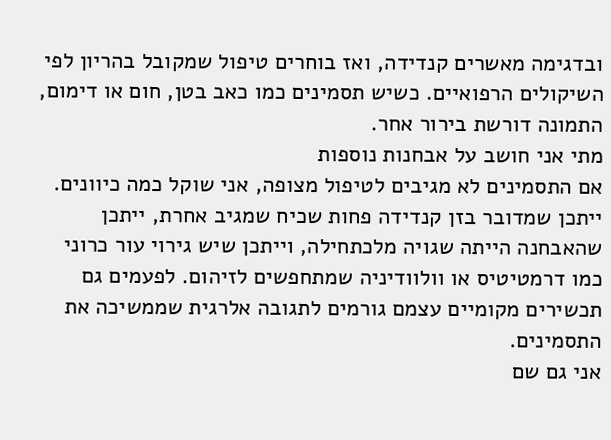ובדגימה מאשרים קנדידה, ואז בוחרים טיפול שמקובל בהריון לפי השיקולים הרפואיים. כשיש תסמינים כמו כאב בטן, חום או דימום, התמונה דורשת בירור אחר.
מתי אני חושב על אבחנות נוספות
אם התסמינים לא מגיבים לטיפול מצופה, אני שוקל כמה כיוונים. ייתכן שמדובר בזן קנדידה פחות שכיח שמגיב אחרת, ייתכן שהאבחנה הייתה שגויה מלכתחילה, וייתכן שיש גירוי עור כרוני כמו דרמטיטיס או וולוודיניה שמתחפשים לזיהום. לפעמים גם תכשירים מקומיים עצמם גורמים לתגובה אלרגית שממשיכה את התסמינים.
אני גם שם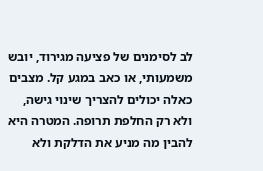לב לסימנים של פציעה מגירוד, יובש משמעותי, או כאב במגע קל. מצבים כאלה יכולים להצריך שינוי גישה, ולא רק החלפת תרופה. המטרה היא להבין מה מניע את הדלקת ולא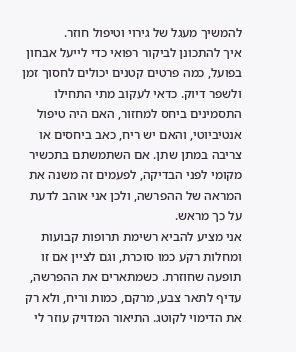להמשיך מעגל של גירוי וטיפול חוזר.
איך להתכונן לביקור רפואי כדי לייעל אבחון
בפועל, כמה פרטים קטנים יכולים לחסוך זמן ולשפר דיוק. כדאי לעקוב מתי התחילו התסמינים ביחס למחזור, האם היה טיפול אנטיביוטי, והאם יש ריח, כאב ביחסים או צריבה במתן שתן. אם השתמשתם בתכשיר מקומי לפני הבדיקה, לפעמים זה משנה את המראה של ההפרשה, ולכן אני אוהב לדעת על כך מראש.
אני מציע להביא רשימת תרופות קבועות ומחלות רקע כמו סוכרת, וגם לציין אם זו תופעה שחוזרת. כשמתארים את ההפרשה, עדיף לתאר צבע, מרקם, כמות וריח, ולא רק את הדימוי לקוטג. התיאור המדויק עוזר לי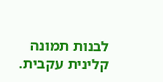לבנות תמונה קלינית עקבית.